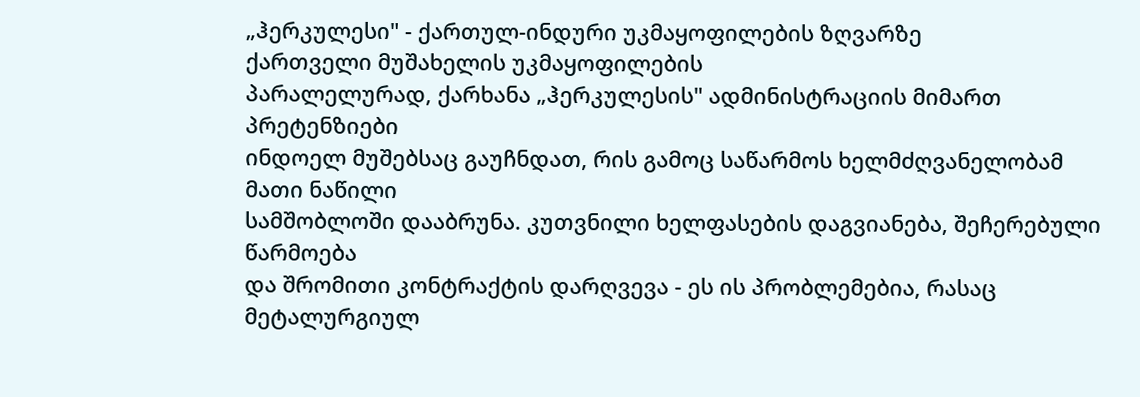„ჰერკულესი" - ქართულ-ინდური უკმაყოფილების ზღვარზე
ქართველი მუშახელის უკმაყოფილების
პარალელურად, ქარხანა „ჰერკულესის" ადმინისტრაციის მიმართ პრეტენზიები
ინდოელ მუშებსაც გაუჩნდათ, რის გამოც საწარმოს ხელმძღვანელობამ მათი ნაწილი
სამშობლოში დააბრუნა. კუთვნილი ხელფასების დაგვიანება, შეჩერებული წარმოება
და შრომითი კონტრაქტის დარღვევა - ეს ის პრობლემებია, რასაც მეტალურგიულ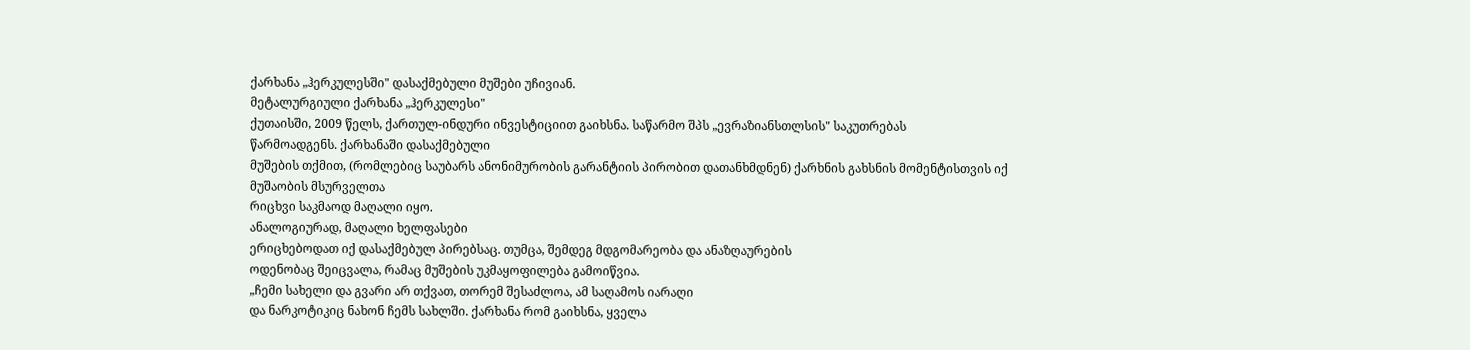ქარხანა „ჰერკულესში" დასაქმებული მუშები უჩივიან.
მეტალურგიული ქარხანა „ჰერკულესი"
ქუთაისში, 2009 წელს, ქართულ-ინდური ინვესტიციით გაიხსნა. საწარმო შპს „ევრაზიანსთლსის" საკუთრებას
წარმოადგენს. ქარხანაში დასაქმებული
მუშების თქმით, (რომლებიც საუბარს ანონიმურობის გარანტიის პირობით დათანხმდნენ) ქარხნის გახსნის მომენტისთვის იქ მუშაობის მსურველთა
რიცხვი საკმაოდ მაღალი იყო.
ანალოგიურად, მაღალი ხელფასები
ერიცხებოდათ იქ დასაქმებულ პირებსაც. თუმცა, შემდეგ მდგომარეობა და ანაზღაურების
ოდენობაც შეიცვალა, რამაც მუშების უკმაყოფილება გამოიწვია.
„ჩემი სახელი და გვარი არ თქვათ, თორემ შესაძლოა, ამ საღამოს იარაღი
და ნარკოტიკიც ნახონ ჩემს სახლში. ქარხანა რომ გაიხსნა, ყველა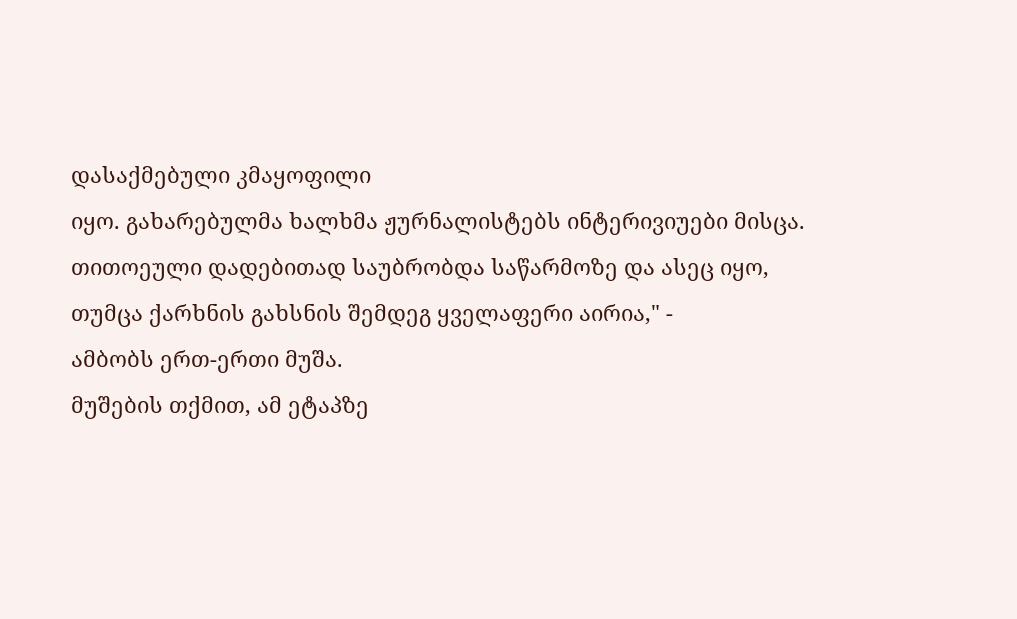დასაქმებული კმაყოფილი
იყო. გახარებულმა ხალხმა ჟურნალისტებს ინტერივიუები მისცა. თითოეული დადებითად საუბრობდა საწარმოზე და ასეც იყო,
თუმცა ქარხნის გახსნის შემდეგ ყველაფერი აირია," -
ამბობს ერთ-ერთი მუშა.
მუშების თქმით, ამ ეტაპზე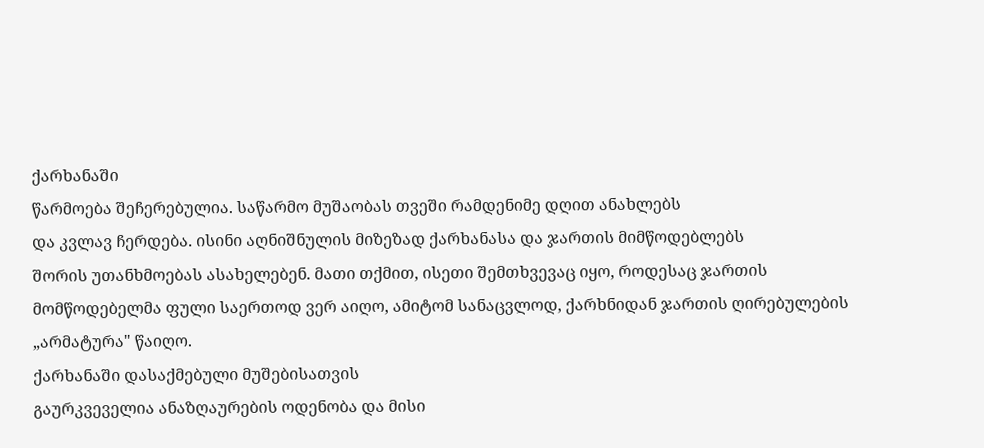ქარხანაში
წარმოება შეჩერებულია. საწარმო მუშაობას თვეში რამდენიმე დღით ანახლებს
და კვლავ ჩერდება. ისინი აღნიშნულის მიზეზად ქარხანასა და ჯართის მიმწოდებლებს
შორის უთანხმოებას ასახელებენ. მათი თქმით, ისეთი შემთხვევაც იყო, როდესაც ჯართის
მომწოდებელმა ფული საერთოდ ვერ აიღო, ამიტომ სანაცვლოდ, ქარხნიდან ჯართის ღირებულების „არმატურა" წაიღო.
ქარხანაში დასაქმებული მუშებისათვის
გაურკვეველია ანაზღაურების ოდენობა და მისი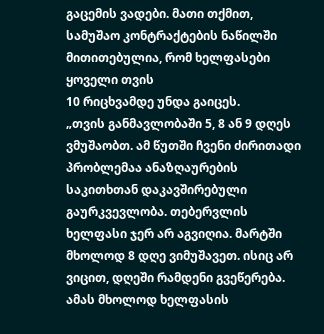გაცემის ვადები. მათი თქმით,
სამუშაო კონტრაქტების ნაწილში მითითებულია, რომ ხელფასები ყოველი თვის
10 რიცხვამდე უნდა გაიცეს.
„თვის განმავლობაში 5, 8 ან 9 დღეს ვმუშაობთ. ამ წუთში ჩვენი ძირითადი
პრობლემაა ანაზღაურების საკითხთან დაკავშირებული გაურკვევლობა. თებერვლის
ხელფასი ჯერ არ აგვიღია. მარტში მხოლოდ 8 დღე ვიმუშავეთ. ისიც არ ვიცით, დღეში რამდენი გვეწერება.
ამას მხოლოდ ხელფასის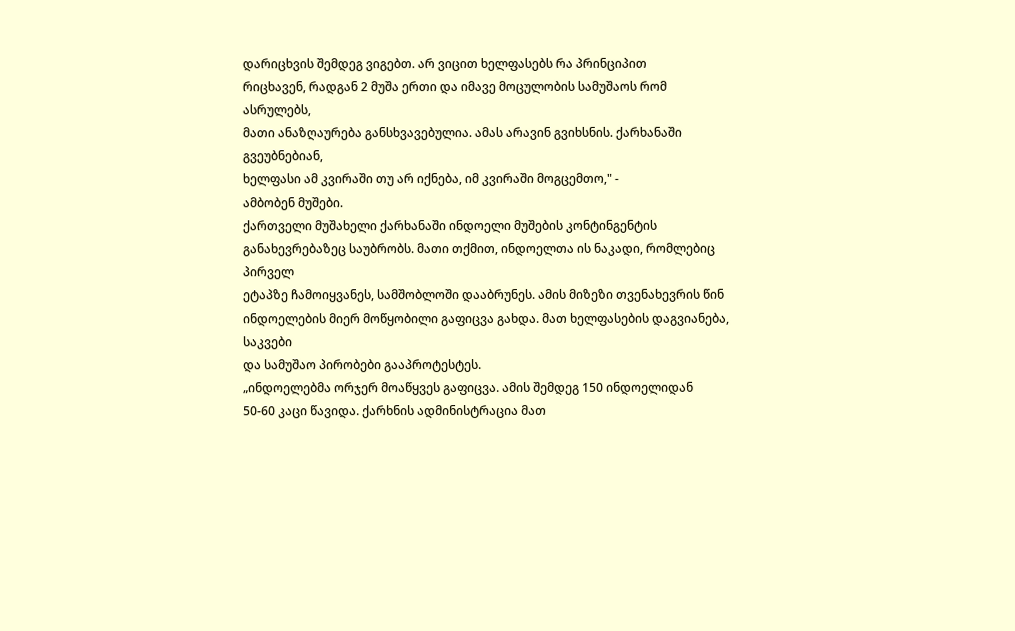დარიცხვის შემდეგ ვიგებთ. არ ვიცით ხელფასებს რა პრინციპით
რიცხავენ, რადგან 2 მუშა ერთი და იმავე მოცულობის სამუშაოს რომ ასრულებს,
მათი ანაზღაურება განსხვავებულია. ამას არავინ გვიხსნის. ქარხანაში გვეუბნებიან,
ხელფასი ამ კვირაში თუ არ იქნება, იმ კვირაში მოგცემთო," -
ამბობენ მუშები.
ქართველი მუშახელი ქარხანაში ინდოელი მუშების კონტინგენტის
განახევრებაზეც საუბრობს. მათი თქმით, ინდოელთა ის ნაკადი, რომლებიც პირველ
ეტაპზე ჩამოიყვანეს, სამშობლოში დააბრუნეს. ამის მიზეზი თვენახევრის წინ
ინდოელების მიერ მოწყობილი გაფიცვა გახდა. მათ ხელფასების დაგვიანება, საკვები
და სამუშაო პირობები გააპროტესტეს.
„ინდოელებმა ორჯერ მოაწყვეს გაფიცვა. ამის შემდეგ 150 ინდოელიდან
50-60 კაცი წავიდა. ქარხნის ადმინისტრაცია მათ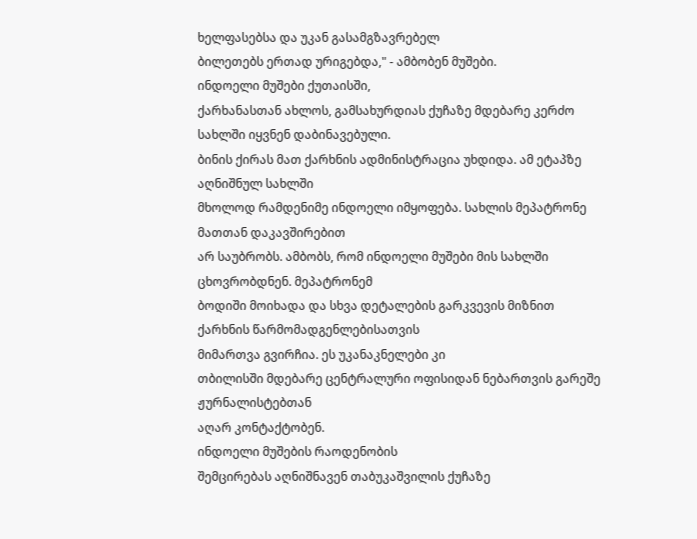ხელფასებსა და უკან გასამგზავრებელ
ბილეთებს ერთად ურიგებდა," - ამბობენ მუშები.
ინდოელი მუშები ქუთაისში,
ქარხანასთან ახლოს, გამსახურდიას ქუჩაზე მდებარე კერძო სახლში იყვნენ დაბინავებული.
ბინის ქირას მათ ქარხნის ადმინისტრაცია უხდიდა. ამ ეტაპზე აღნიშნულ სახლში
მხოლოდ რამდენიმე ინდოელი იმყოფება. სახლის მეპატრონე მათთან დაკავშირებით
არ საუბრობს. ამბობს, რომ ინდოელი მუშები მის სახლში ცხოვრობდნენ. მეპატრონემ
ბოდიში მოიხადა და სხვა დეტალების გარკვევის მიზნით ქარხნის წარმომადგენლებისათვის
მიმართვა გვირჩია. ეს უკანაკნელები კი
თბილისში მდებარე ცენტრალური ოფისიდან ნებართვის გარეშე ჟურნალისტებთან
აღარ კონტაქტობენ.
ინდოელი მუშების რაოდენობის
შემცირებას აღნიშნავენ თაბუკაშვილის ქუჩაზე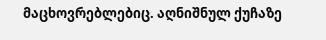მაცხოვრებლებიც. აღნიშნულ ქუჩაზე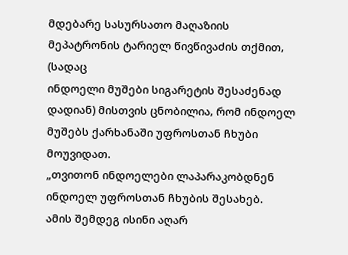მდებარე სასურსათო მაღაზიის მეპატრონის ტარიელ წივწივაძის თქმით, (სადაც
ინდოელი მუშები სიგარეტის შესაძენად დადიან) მისთვის ცნობილია, რომ ინდოელ
მუშებს ქარხანაში უფროსთან ჩხუბი მოუვიდათ.
„თვითონ ინდოელები ლაპარაკობდნენ ინდოელ უფროსთან ჩხუბის შესახებ.
ამის შემდეგ ისინი აღარ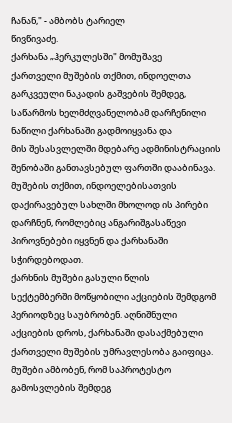ჩანან," - ამბობს ტარიელ
წივწივაძე.
ქარხანა „ჰერკულესში" მომუშავე
ქართველი მუშების თქმით, ინდოელთა გარკვეული ნაკადის გაშვების შემდეგ,
საწარმოს ხელმძღვანელობამ დარჩენილი ნაწილი ქარხანაში გადმოიყვანა და
მის შესასვლელში მდებარე ადმინისტრაციის შენობაში განთავსებულ ფართში დააბინავა. მუშების თქმით, ინდოელებისათვის
დაქირავებულ სახლში მხოლოდ ის პირები დარჩნენ, რომლებიც ანგარიშგასაწევი
პიროვნებები იყვნენ და ქარხანაში სჭირდებოდათ.
ქარხნის მუშები გასული წლის
სექტემბერში მოწყობილი აქციების შემდგომ პერიოდზეც საუბრობენ. აღნიშნული
აქციების დროს, ქარხანაში დასაქმებული ქართველი მუშების უმრავლესობა გაიფიცა.
მუშები ამბობენ, რომ საპროტესტო გამოსვლების შემდეგ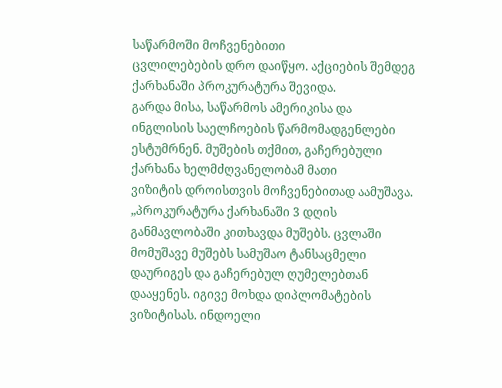საწარმოში მოჩვენებითი
ცვლილებების დრო დაიწყო. აქციების შემდეგ ქარხანაში პროკურატურა შევიდა.
გარდა მისა, საწარმოს ამერიკისა და
ინგლისის საელჩოების წარმომადგენლები
ესტუმრნენ. მუშების თქმით, გაჩერებული ქარხანა ხელმძღვანელობამ მათი
ვიზიტის დროისთვის მოჩვენებითად აამუშავა.
„პროკურატურა ქარხანაში 3 დღის განმავლობაში კითხავდა მუშებს. ცვლაში
მომუშავე მუშებს სამუშაო ტანსაცმელი დაურიგეს და გაჩერებულ ღუმელებთან
დააყენეს. იგივე მოხდა დიპლომატების ვიზიტისას. ინდოელი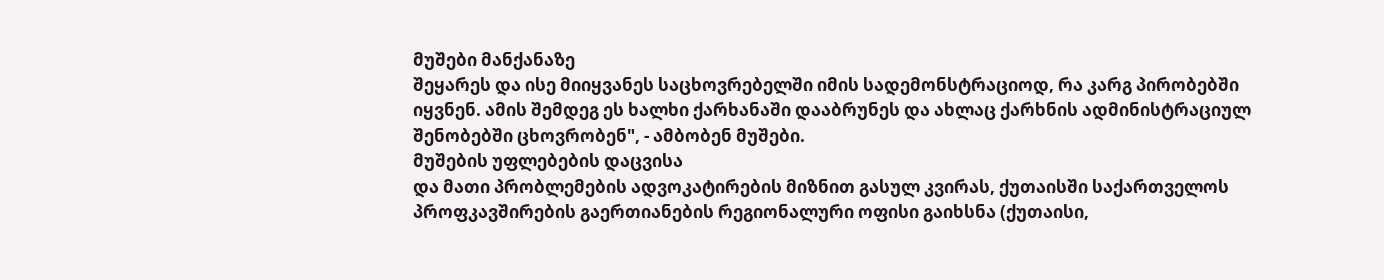მუშები მანქანაზე
შეყარეს და ისე მიიყვანეს საცხოვრებელში იმის სადემონსტრაციოდ, რა კარგ პირობებში
იყვნენ. ამის შემდეგ ეს ხალხი ქარხანაში დააბრუნეს და ახლაც ქარხნის ადმინისტრაციულ
შენობებში ცხოვრობენ", - ამბობენ მუშები.
მუშების უფლებების დაცვისა
და მათი პრობლემების ადვოკატირების მიზნით გასულ კვირას, ქუთაისში საქართველოს
პროფკავშირების გაერთიანების რეგიონალური ოფისი გაიხსნა (ქუთაისი,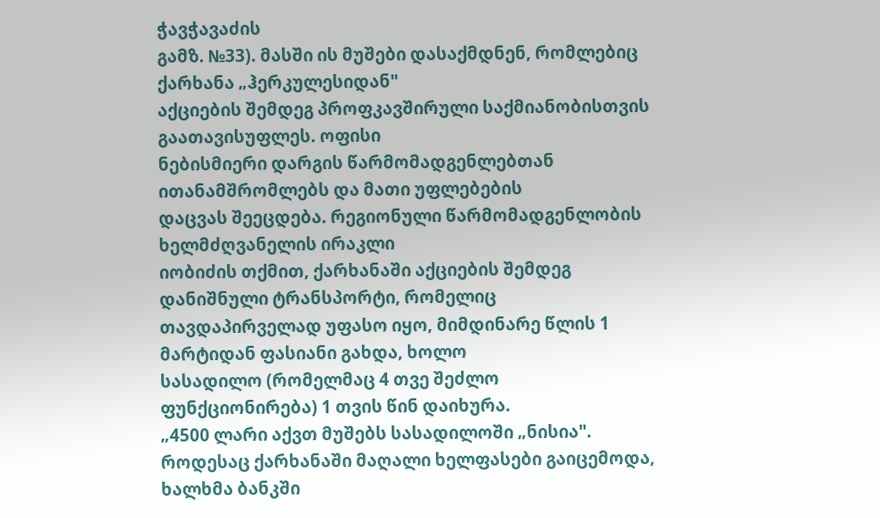ჭავჭავაძის
გამზ. №33). მასში ის მუშები დასაქმდნენ, რომლებიც ქარხანა „ჰერკულესიდან"
აქციების შემდეგ პროფკავშირული საქმიანობისთვის გაათავისუფლეს. ოფისი
ნებისმიერი დარგის წარმომადგენლებთან ითანამშრომლებს და მათი უფლებების
დაცვას შეეცდება. რეგიონული წარმომადგენლობის ხელმძღვანელის ირაკლი
იობიძის თქმით, ქარხანაში აქციების შემდეგ დანიშნული ტრანსპორტი, რომელიც
თავდაპირველად უფასო იყო, მიმდინარე წლის 1 მარტიდან ფასიანი გახდა, ხოლო
სასადილო (რომელმაც 4 თვე შეძლო ფუნქციონირება) 1 თვის წინ დაიხურა.
„4500 ლარი აქვთ მუშებს სასადილოში „ნისია". როდესაც ქარხანაში მაღალი ხელფასები გაიცემოდა,
ხალხმა ბანკში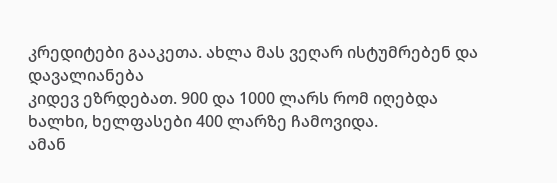კრედიტები გააკეთა. ახლა მას ვეღარ ისტუმრებენ და დავალიანება
კიდევ ეზრდებათ. 900 და 1000 ლარს რომ იღებდა ხალხი, ხელფასები 400 ლარზე ჩამოვიდა.
ამან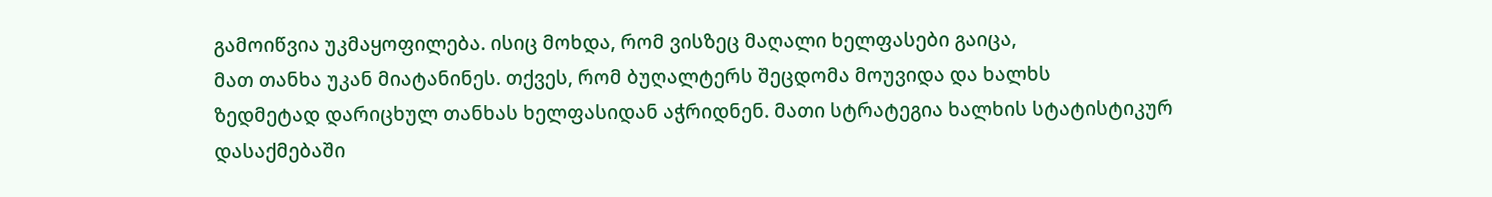გამოიწვია უკმაყოფილება. ისიც მოხდა, რომ ვისზეც მაღალი ხელფასები გაიცა,
მათ თანხა უკან მიატანინეს. თქვეს, რომ ბუღალტერს შეცდომა მოუვიდა და ხალხს
ზედმეტად დარიცხულ თანხას ხელფასიდან აჭრიდნენ. მათი სტრატეგია ხალხის სტატისტიკურ
დასაქმებაში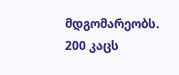მდგომარეობს. 200 კაცს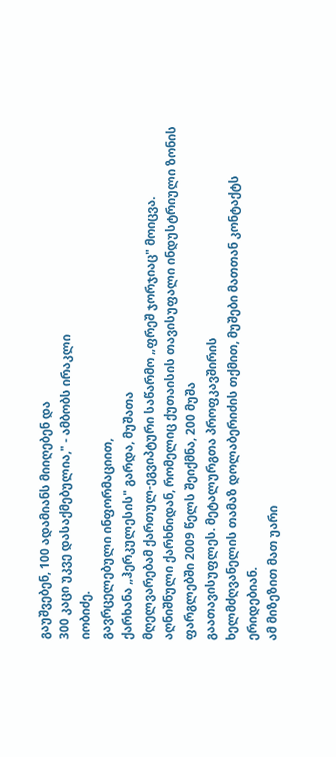გაუშვებენ, 100 ადამიანს მიიღებენ და
300 კაცი უკვე დასაქმებულია," - ამბობს ირაკლი
იობიძე.
გავრცელებული ინფორმაციით,
ქარხანა „ჰერკულესის" გარდა, მუშათა
მღელვარებამ ქართულ-ეგვიპტური საწარმო „ფრეშ ჯორჯიაც" მოიცვა.
აღნიშნული ქარხნიდან, რომელიც ქუთაისის თავისუფალი ინდუსტრიული ზონის
ფარგლებში 2009 წელს შეიქმნა, 200 მუშა
გაათავისუფლეს. მეტალურგთა პროფკავშირის
ხელმძღვანელის თამაზ დოლაბერიძის თქმით, მუშები მათთან კონტაქტს ერიდებიან.
ამ მიზეზით მათ უარი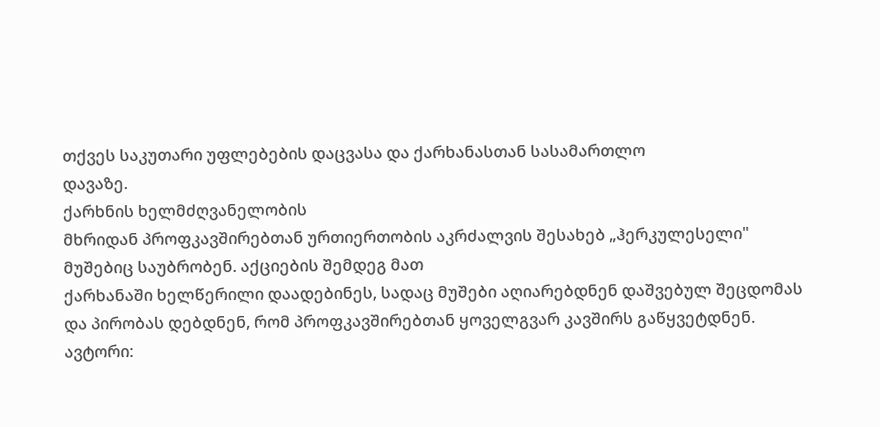თქვეს საკუთარი უფლებების დაცვასა და ქარხანასთან სასამართლო
დავაზე.
ქარხნის ხელმძღვანელობის
მხრიდან პროფკავშირებთან ურთიერთობის აკრძალვის შესახებ „ჰერკულესელი"
მუშებიც საუბრობენ. აქციების შემდეგ მათ
ქარხანაში ხელწერილი დაადებინეს, სადაც მუშები აღიარებდნენ დაშვებულ შეცდომას
და პირობას დებდნენ, რომ პროფკავშირებთან ყოველგვარ კავშირს გაწყვეტდნენ.
ავტორი: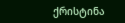ქრისტინა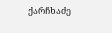ქარჩხაძე